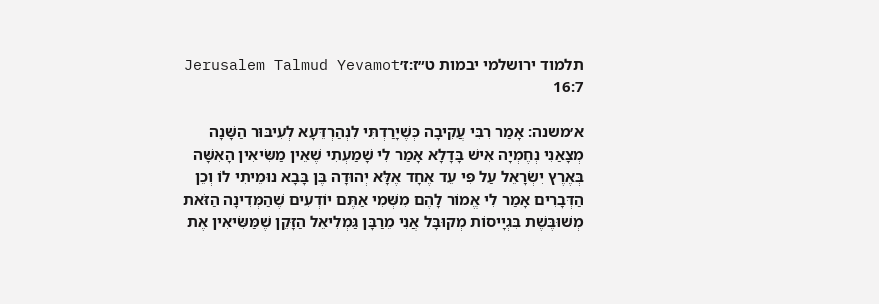תלמוד ירושלמי יבמות ט״ז:ז׳Jerusalem Talmud Yevamot 16:7

א׳משנה: אָמַר רִבִּי עֲקִיבָה כְּשֶׁיָרַדְתִּי לִנְהַרְדֵּעָא לְעִיבּוּר הַשָּׁנָה מְצָאַנִי נְחֶמְיָה אִישׁ בָּדָלָא אָמַר לִי שָׁמַעְתִי שֶׁאֵין מַשִּׂיאִין הָאִשָּׁה בְּאֶרֶץ יִשְׂרָאֵל עַל פִּי עֵד אֶחָד אֶלָּא יְהוּדָה בֶּן בָּבָא נוּמֵיתִי לוֹ וְכֵן הַדְּבָרִים אָמַר לִי אֱמוֹר לָהֶם מִשְּׁמִי אַתֶּם יוֹדְעִים שֶׁהַמְּדִינָה הַזֹּאת מְשׁוּבֶּשֶׁת בִּגְיָיסוֹת מְקוּבָּל אֲנִי מֵרַבָּן גַּמְלִיאֵל הַזָּקֵן שֶׁמַּשִּׂיאִין אֶת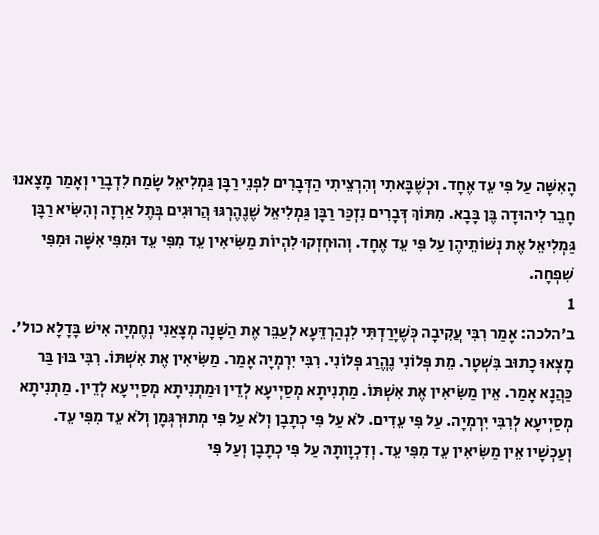הָאִשָּׁה עַל פִּי עֵד אֶחָד. וּכְשֶׁבָּאתִי וְהִרְצֵיתִי הַדְּבָרִים לִפְנֵי רַבָּן גַּמְלִיאֵל שָׂמַח לִדְבָרַי וְאָמַר מָצָאנוּ חָבֵר לִיהוּדָה בֶּן בָּבָא. מִתּוֹךְ דְּבָרִים נִזְכַּר רַבָּן גַּמְלִיאֵל שֶׁנֶהֶרְגּוּ הֲרוּגִים בְּתֶל אַרְזָה וְהִשִּׂיא רַבָּן גַּמְלִיאֵל אֶת נְשׁוֹתֵיהֶן עַל פִּי עֵד אֶחָד. וְהוּחְזְקוּ לִהְיוֹת מַשִּׂיאִין עֵד מִפִּי עֵד וּמִפִּי אִשָּׁה וּמִפִּי שִׁפְחָה.
1
ב׳הלכה: אָמַר רִבִּי עֲקִיבָה כְּשֶׁיָרַדְתִּי לִנְהַרְדֵּעָא לְעַבֵּר אֶת הַשָּׁנָה מְצָאַנִי נְחֶמְיָה אִישׁ בָּדָלָא כול׳. מָצְאוּ כָתוּב בִּשְׁטָר. מֵת פְּלוֹנִי נֶהֱרַג פְּלוֹנִי. רִבִּי יִרְמְיָה אָמַר. מַשִּׂיאִין אֶת אִשְׁתּוֹ. רִבִּי בּוּן בַּר כַּהֲנָא אָמַר. אֵין מַשִּׂיאִין אֶת אִשְׁתּוֹ. מַתְנִיתָא מְסַיְיעָא לְדֵין וּמַתְנִיתָא מְסַיְיעָא לְדֵין. מַתְנִיתָא מְסַיְיעָא לְרִבִּי יִרְמְיָה. עַל פִּי עֵדִים. לֹא עַל פִּי כְתָבָן וְלֹא עַל פִּי מְתוּרְגְּמָן וְלֹא עֵד מִפִּי עֵד. וְעַכְשָׁיו אֵין מַשִּׂיאִין עֵד מִפִּי עֵד. וְדִכְוָותָהּ עַל פִּי כְתָבָן וְעַל פִּי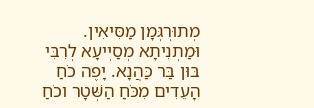מְתוּרְגְּמָן מַסִּיאִין. וּמַתְנִיתָא מְסַיְיעָא לְרִבִּי בּוּן בַּר כַּהֲנָא. יָפֶה כֹחַ הָעֵדִים מִכֹּחַ הַשְּׁטָר וכֹחַ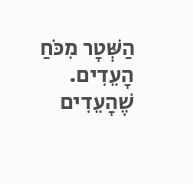הַשְּׁטָר מִכֹּחַ הָעֵדִים. שֶׁהָעֵדִים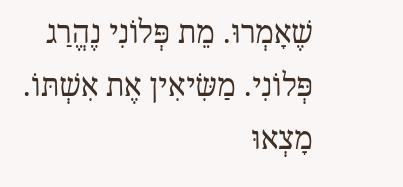שֶׁאָמְרוּ. מֵת פְּלוֹנִי נֶהֱרַג פְּלוֹנִי. מַשִּׂיאִין אֶת אִשְׁתּוֹ. מָצְאוּ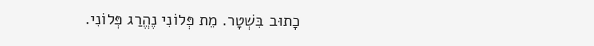כָתוּב בִּשְׁטָר. מֵת פְּלוֹנִי נֶהֱרַג פְּלוֹנִי.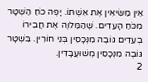אֵין מַשִּׂיאִין אֶת אִשְׁתּוֹ. יָפֶה כֹחַ הַשְּׁטָר מִכֹּחַ הָעֵדִים. שֶׁהַמַּלוֶה אֶת חֲבֵירוֹ בְעֵדִים גּוֹבֶה מִנְּכָסִין בְּנֵי חוֹרִין. בִּשְׁטָר גּוֹבֶה מִנְּכָסִין מְשׁוּעֲבָדִין.
2